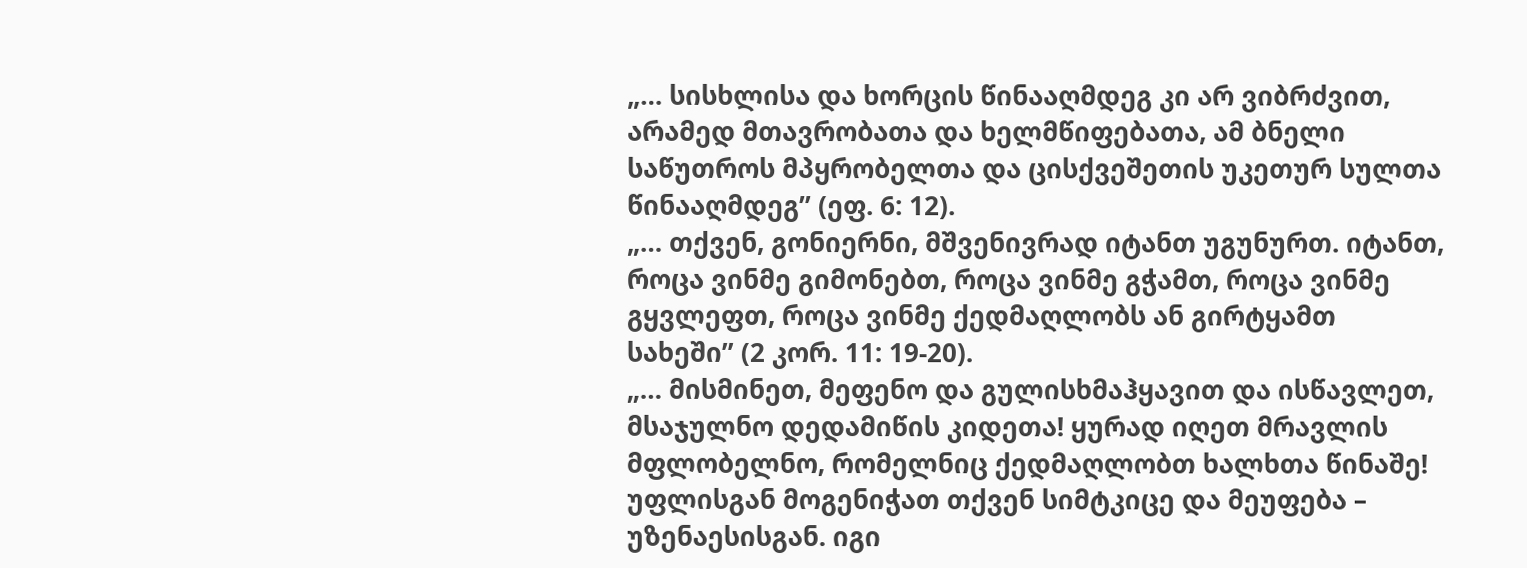„… სისხლისა და ხორცის წინააღმდეგ კი არ ვიბრძვით, არამედ მთავრობათა და ხელმწიფებათა, ამ ბნელი საწუთროს მპყრობელთა და ცისქვეშეთის უკეთურ სულთა წინააღმდეგ” (ეფ. 6: 12).
„… თქვენ, გონიერნი, მშვენივრად იტანთ უგუნურთ. იტანთ, როცა ვინმე გიმონებთ, როცა ვინმე გჭამთ, როცა ვინმე გყვლეფთ, როცა ვინმე ქედმაღლობს ან გირტყამთ სახეში” (2 კორ. 11: 19-20).
„… მისმინეთ, მეფენო და გულისხმაჰყავით და ისწავლეთ, მსაჯულნო დედამიწის კიდეთა! ყურად იღეთ მრავლის მფლობელნო, რომელნიც ქედმაღლობთ ხალხთა წინაშე! უფლისგან მოგენიჭათ თქვენ სიმტკიცე და მეუფება – უზენაესისგან. იგი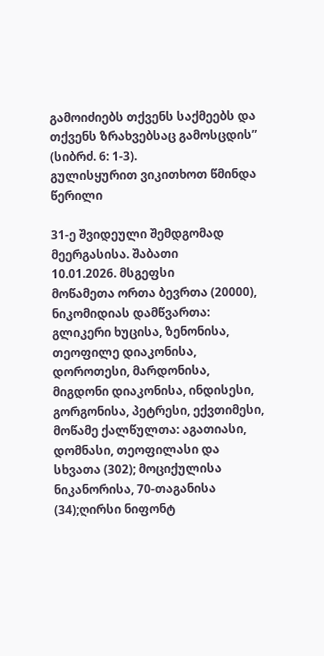გამოიძიებს თქვენს საქმეებს და თქვენს ზრახვებსაც გამოსცდის” (სიბრძ. 6: 1-3).
გულისყურით ვიკითხოთ წმინდა წერილი

31-ე შვიდეული შემდგომად მეერგასისა. შაბათი
10.01.2026. მსგეფსი
მოწამეთა ორთა ბევრთა (20000), ნიკომიდიას დამწვართა: გლიკერი ხუცისა, ზენონისა, თეოფილე დიაკონისა, დოროთესი, მარდონისა, მიგდონი დიაკონისა, ინდისესი, გორგონისა, პეტრესი, ექვთიმესი, მოწამე ქალწულთა: აგათიასი, დომნასი, თეოფილასი და სხვათა (302); მოციქულისა ნიკანორისა, 70-თაგანისა (34);ღირსი ნიფონტ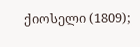ქიოსელი (1809);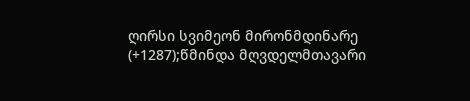ღირსი სვიმეონ მირონმდინარე (+1287);წმინდა მღვდელმთავარი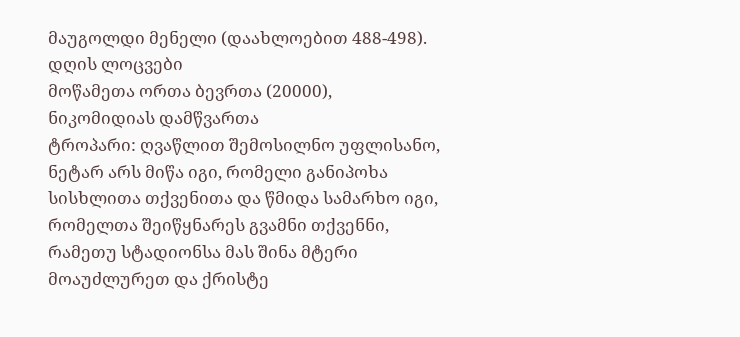მაუგოლდი მენელი (დაახლოებით 488-498).
დღის ლოცვები
მოწამეთა ორთა ბევრთა (20000), ნიკომიდიას დამწვართა
ტროპარი: ღვაწლით შემოსილნო უფლისანო, ნეტარ არს მიწა იგი, რომელი განიპოხა სისხლითა თქვენითა და წმიდა სამარხო იგი, რომელთა შეიწყნარეს გვამნი თქვენნი, რამეთუ სტადიონსა მას შინა მტერი მოაუძლურეთ და ქრისტე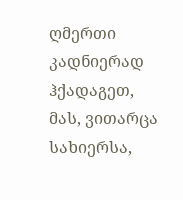ღმერთი კადნიერად ჰქადაგეთ, მას, ვითარცა სახიერსა,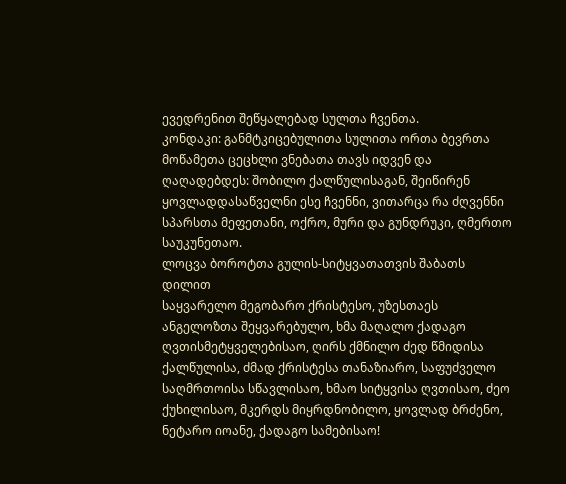ევედრენით შეწყალებად სულთა ჩვენთა.
კონდაკი: განმტკიცებულითა სულითა ორთა ბევრთა მოწამეთა ცეცხლი ვნებათა თავს იდვენ და ღაღადებდეს: შობილო ქალწულისაგან, შეიწირენ ყოვლადდასაწველნი ესე ჩვენნი, ვითარცა რა ძღვენნი სპარსთა მეფეთანი, ოქრო, მური და გუნდრუკი, ღმერთო საუკუნეთაო.
ლოცვა ბოროტთა გულის-სიტყვათათვის შაბათს დილით
საყვარელო მეგობარო ქრისტესო, უზესთაეს ანგელოზთა შეყვარებულო, ხმა მაღალო ქადაგო ღვთისმეტყველებისაო, ღირს ქმნილო ძედ წმიდისა ქალწულისა, ძმად ქრისტესა თანაზიარო, საფუძველო საღმრთოისა სწავლისაო, ხმაო სიტყვისა ღვთისაო, ძეო ქუხილისაო, მკერდს მიყრდნობილო, ყოვლად ბრძენო, ნეტარო იოანე, ქადაგო სამებისაო!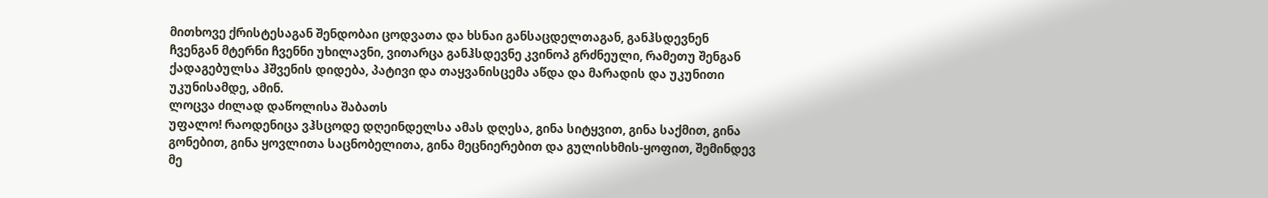მითხოვე ქრისტესაგან შენდობაი ცოდვათა და ხსნაი განსაცდელთაგან, განჰსდევნენ ჩვენგან მტერნი ჩვენნი უხილავნი, ვითარცა განჰსდევნე კვინოპ გრძნეული, რამეთუ შენგან ქადაგებულსა ჰშვენის დიდება, პატივი და თაყვანისცემა აწდა და მარადის და უკუნითი უკუნისამდე, ამინ.
ლოცვა ძილად დაწოლისა შაბათს
უფალო! რაოდენიცა ვჰსცოდე დღეინდელსა ამას დღესა, გინა სიტყვით, გინა საქმით, გინა გონებით, გინა ყოვლითა საცნობელითა, გინა მეცნიერებით და გულისხმის-ყოფით, შემინდევ მე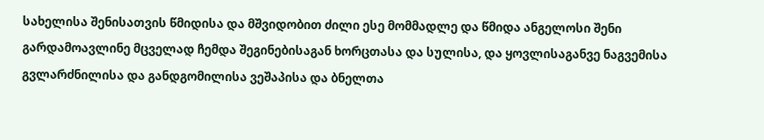სახელისა შენისათვის წმიდისა და მშვიდობით ძილი ესე მომმადლე და წმიდა ანგელოსი შენი გარდამოავლინე მცველად ჩემდა შეგინებისაგან ხორცთასა და სულისა, და ყოვლისაგანვე ნაგვემისა გვლარძნილისა და განდგომილისა ვეშაპისა და ბნელთა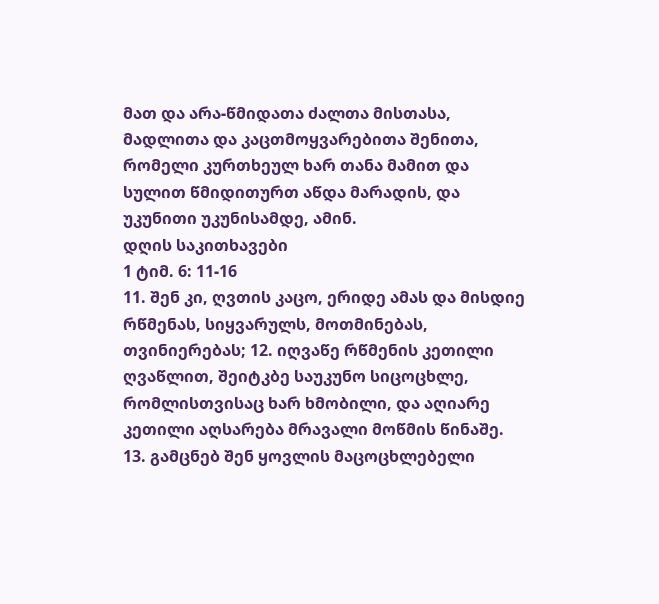მათ და არა-წმიდათა ძალთა მისთასა, მადლითა და კაცთმოყვარებითა შენითა, რომელი კურთხეულ ხარ თანა მამით და სულით წმიდითურთ აწდა მარადის, და უკუნითი უკუნისამდე, ამინ.
დღის საკითხავები
1 ტიმ. 6: 11-16
11. შენ კი, ღვთის კაცო, ერიდე ამას და მისდიე რწმენას, სიყვარულს, მოთმინებას, თვინიერებას; 12. იღვაწე რწმენის კეთილი ღვაწლით, შეიტკბე საუკუნო სიცოცხლე, რომლისთვისაც ხარ ხმობილი, და აღიარე კეთილი აღსარება მრავალი მოწმის წინაშე. 13. გამცნებ შენ ყოვლის მაცოცხლებელი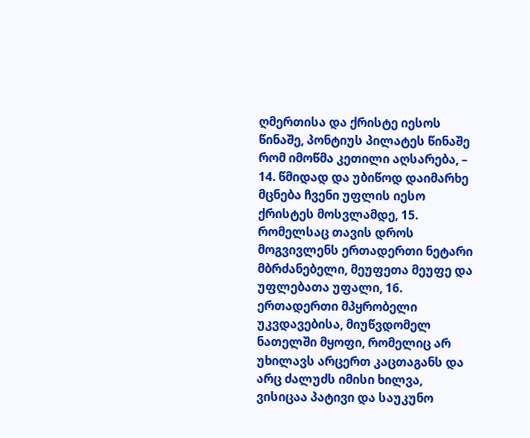ღმერთისა და ქრისტე იესოს წინაშე, პონტიუს პილატეს წინაშე რომ იმოწმა კეთილი აღსარება, – 14. წმიდად და უბიწოდ დაიმარხე მცნება ჩვენი უფლის იესო ქრისტეს მოსვლამდე, 15. რომელსაც თავის დროს მოგვივლენს ერთადერთი ნეტარი მბრძანებელი, მეუფეთა მეუფე და უფლებათა უფალი, 16. ერთადერთი მპყრობელი უკვდავებისა, მიუწვდომელ ნათელში მყოფი, რომელიც არ უხილავს არცერთ კაცთაგანს და არც ძალუძს იმისი ხილვა, ვისიცაა პატივი და საუკუნო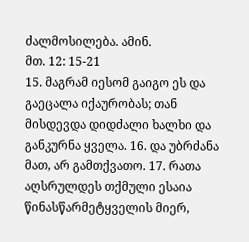ძალმოსილება. ამინ.
მთ. 12: 15-21
15. მაგრამ იესომ გაიგო ეს და გაეცალა იქაურობას; თან მისდევდა დიდძალი ხალხი და განკურნა ყველა. 16. და უბრძანა მათ, არ გამთქვათო. 17. რათა აღსრულდეს თქმული ესაია წინასწარმეტყველის მიერ,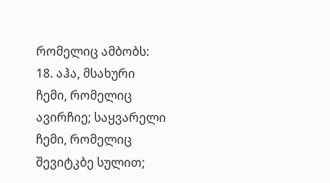რომელიც ამბობს: 18. აჰა, მსახური ჩემი, რომელიც ავირჩიე; საყვარელი ჩემი, რომელიც შევიტკბე სულით;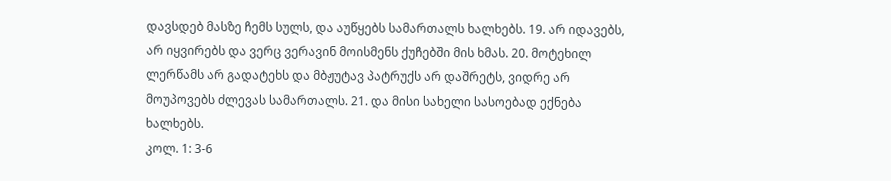დავსდებ მასზე ჩემს სულს, და აუწყებს სამართალს ხალხებს. 19. არ იდავებს, არ იყვირებს და ვერც ვერავინ მოისმენს ქუჩებში მის ხმას. 20. მოტეხილ ლერწამს არ გადატეხს და მბჟუტავ პატრუქს არ დაშრეტს, ვიდრე არ მოუპოვებს ძლევას სამართალს. 21. და მისი სახელი სასოებად ექნება ხალხებს.
კოლ. 1: 3-6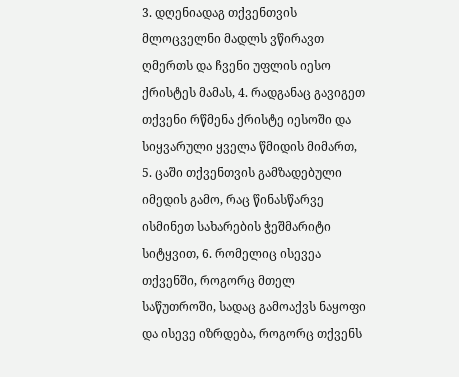3. დღენიადაგ თქვენთვის მლოცველნი მადლს ვწირავთ ღმერთს და ჩვენი უფლის იესო ქრისტეს მამას, 4. რადგანაც გავიგეთ თქვენი რწმენა ქრისტე იესოში და სიყვარული ყველა წმიდის მიმართ, 5. ცაში თქვენთვის გამზადებული იმედის გამო, რაც წინასწარვე ისმინეთ სახარების ჭეშმარიტი სიტყვით, 6. რომელიც ისევეა თქვენში, როგორც მთელ საწუთროში, სადაც გამოაქვს ნაყოფი და ისევე იზრდება, როგორც თქვენს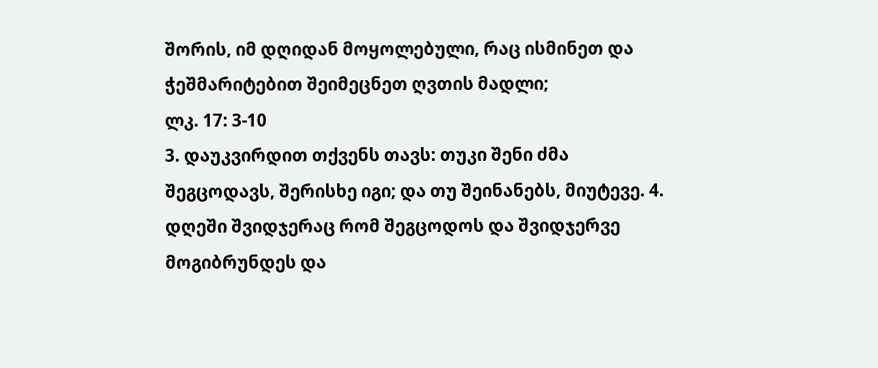შორის, იმ დღიდან მოყოლებული, რაც ისმინეთ და ჭეშმარიტებით შეიმეცნეთ ღვთის მადლი;
ლკ. 17: 3-10
3. დაუკვირდით თქვენს თავს: თუკი შენი ძმა შეგცოდავს, შერისხე იგი; და თუ შეინანებს, მიუტევე. 4. დღეში შვიდჯერაც რომ შეგცოდოს და შვიდჯერვე მოგიბრუნდეს და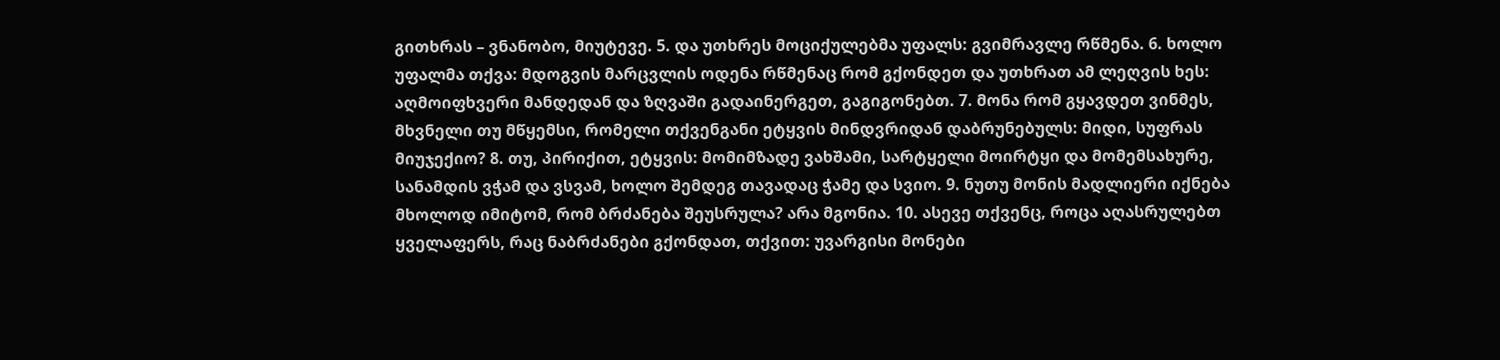გითხრას – ვნანობო, მიუტევე. 5. და უთხრეს მოციქულებმა უფალს: გვიმრავლე რწმენა. 6. ხოლო უფალმა თქვა: მდოგვის მარცვლის ოდენა რწმენაც რომ გქონდეთ და უთხრათ ამ ლეღვის ხეს: აღმოიფხვერი მანდედან და ზღვაში გადაინერგეთ, გაგიგონებთ. 7. მონა რომ გყავდეთ ვინმეს, მხვნელი თუ მწყემსი, რომელი თქვენგანი ეტყვის მინდვრიდან დაბრუნებულს: მიდი, სუფრას მიუჯექიო? 8. თუ, პირიქით, ეტყვის: მომიმზადე ვახშამი, სარტყელი მოირტყი და მომემსახურე, სანამდის ვჭამ და ვსვამ, ხოლო შემდეგ თავადაც ჭამე და სვიო. 9. ნუთუ მონის მადლიერი იქნება მხოლოდ იმიტომ, რომ ბრძანება შეუსრულა? არა მგონია. 10. ასევე თქვენც, როცა აღასრულებთ ყველაფერს, რაც ნაბრძანები გქონდათ, თქვით: უვარგისი მონები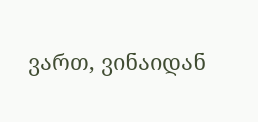ვართ, ვინაიდან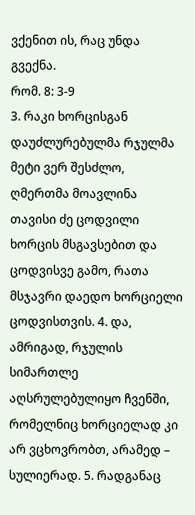ვქენით ის, რაც უნდა გვექნა.
რომ. 8: 3-9
3. რაკი ხორცისგან დაუძლურებულმა რჯულმა მეტი ვერ შესძლო, ღმერთმა მოავლინა თავისი ძე ცოდვილი ხორცის მსგავსებით და ცოდვისვე გამო, რათა მსჯავრი დაედო ხორციელი ცოდვისთვის. 4. და, ამრიგად, რჯულის სიმართლე აღსრულებულიყო ჩვენში, რომელნიც ხორციელად კი არ ვცხოვრობთ, არამედ – სულიერად. 5. რადგანაც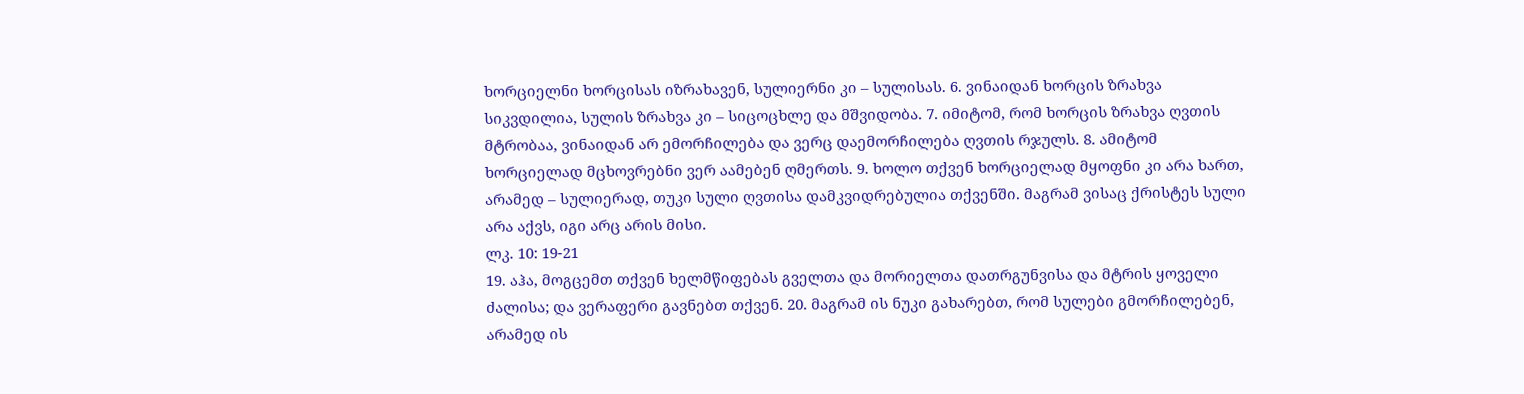ხორციელნი ხორცისას იზრახავენ, სულიერნი კი – სულისას. 6. ვინაიდან ხორცის ზრახვა სიკვდილია, სულის ზრახვა კი – სიცოცხლე და მშვიდობა. 7. იმიტომ, რომ ხორცის ზრახვა ღვთის მტრობაა, ვინაიდან არ ემორჩილება და ვერც დაემორჩილება ღვთის რჯულს. 8. ამიტომ ხორციელად მცხოვრებნი ვერ აამებენ ღმერთს. 9. ხოლო თქვენ ხორციელად მყოფნი კი არა ხართ, არამედ – სულიერად, თუკი სული ღვთისა დამკვიდრებულია თქვენში. მაგრამ ვისაც ქრისტეს სული არა აქვს, იგი არც არის მისი.
ლკ. 10: 19-21
19. აჰა, მოგცემთ თქვენ ხელმწიფებას გველთა და მორიელთა დათრგუნვისა და მტრის ყოველი ძალისა; და ვერაფერი გავნებთ თქვენ. 20. მაგრამ ის ნუკი გახარებთ, რომ სულები გმორჩილებენ, არამედ ის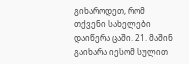გიხაროდეთ, რომ თქვენი სახელები დაიწერა ცაში. 21. მაშინ გაიხარა იესომ სულით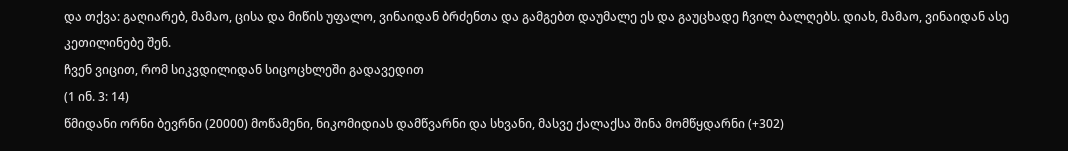და თქვა: გაღიარებ, მამაო, ცისა და მიწის უფალო, ვინაიდან ბრძენთა და გამგებთ დაუმალე ეს და გაუცხადე ჩვილ ბალღებს. დიახ, მამაო, ვინაიდან ასე კეთილინებე შენ.
ჩვენ ვიცით, რომ სიკვდილიდან სიცოცხლეში გადავედით
(1 ინ. 3: 14)
წმიდანი ორნი ბევრნი (20000) მოწამენი, ნიკომიდიას დამწვარნი და სხვანი, მასვე ქალაქსა შინა მომწყდარნი (+302)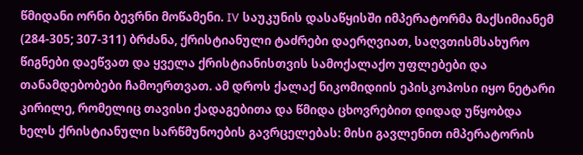წმიდანი ორნი ბევრნი მოწამენი. IV საუკუნის დასაწყისში იმპერატორმა მაქსიმიანემ (284-305; 307-311) ბრძანა, ქრისტიანული ტაძრები დაერღვიათ, საღვთისმსახურო წიგნები დაეწვათ და ყველა ქრისტიანისთვის სამოქალაქო უფლებები და თანამდებობები ჩამოერთვათ. ამ დროს ქალაქ ნიკომიდიის ეპისკოპოსი იყო ნეტარი კირილე, რომელიც თავისი ქადაგებითა და წმიდა ცხოვრებით დიდად უწყობდა ხელს ქრისტიანული სარწმუნოების გავრცელებას: მისი გავლენით იმპერატორის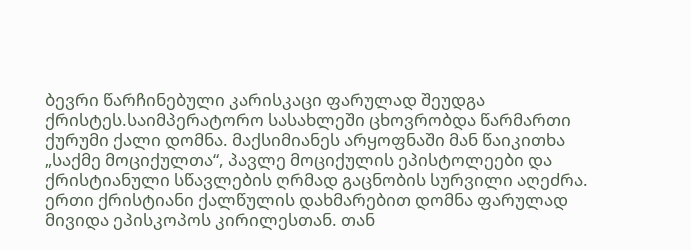ბევრი წარჩინებული კარისკაცი ფარულად შეუდგა ქრისტეს.საიმპერატორო სასახლეში ცხოვრობდა წარმართი ქურუმი ქალი დომნა. მაქსიმიანეს არყოფნაში მან წაიკითხა „საქმე მოციქულთა“, პავლე მოციქულის ეპისტოლეები და ქრისტიანული სწავლების ღრმად გაცნობის სურვილი აღეძრა. ერთი ქრისტიანი ქალწულის დახმარებით დომნა ფარულად მივიდა ეპისკოპოს კირილესთან. თან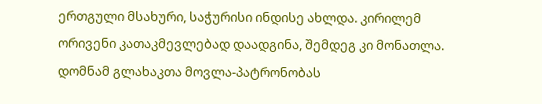ერთგული მსახური, საჭურისი ინდისე ახლდა. კირილემ ორივენი კათაკმევლებად დაადგინა, შემდეგ კი მონათლა. დომნამ გლახაკთა მოვლა-პატრონობას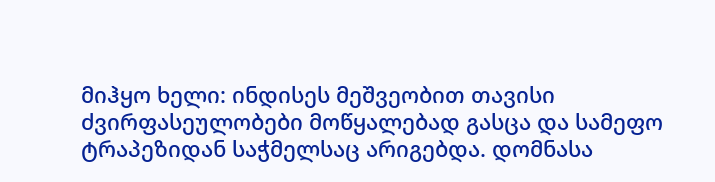მიჰყო ხელი: ინდისეს მეშვეობით თავისი ძვირფასეულობები მოწყალებად გასცა და სამეფო ტრაპეზიდან საჭმელსაც არიგებდა. დომნასა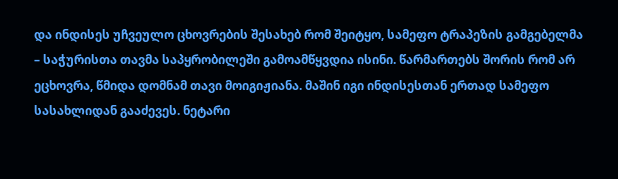და ინდისეს უჩვეულო ცხოვრების შესახებ რომ შეიტყო, სამეფო ტრაპეზის გამგებელმა – საჭურისთა თავმა საპყრობილეში გამოამწყვდია ისინი. წარმართებს შორის რომ არ ეცხოვრა, წმიდა დომნამ თავი მოიგიჟიანა. მაშინ იგი ინდისესთან ერთად სამეფო სასახლიდან გააძევეს. ნეტარი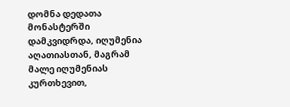დომნა დედათა მონასტერში დამკვიდრდა, იღუმენია აღათიასთან, მაგრამ მალე იღუმენიას კურთხევით,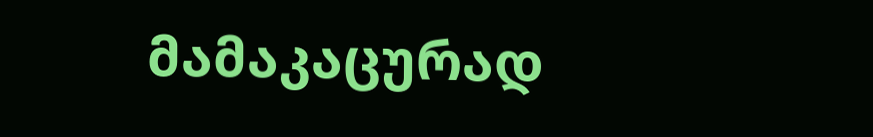მამაკაცურად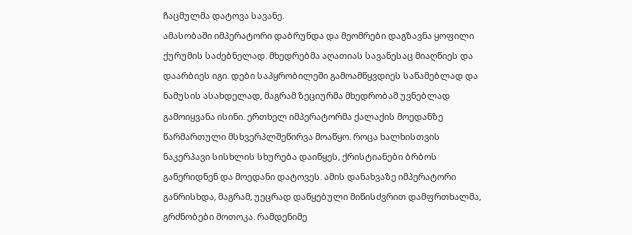ჩაცმულმა დატოვა სავანე.
ამასობაში იმპერატორი დაბრუნდა და მეომრები დაგზავნა ყოფილი ქურუმის საძებნელად. მხედრებმა აღათიას სავანესაც მიაღწიეს და დაარბიეს იგი. დები საპყრობილეში გამოამწყვდიეს საწამებლად და ნამუსის ასახდელად, მაგრამ ზეციურმა მხედრობამ უვნებლად გამოიყვანა ისინი. ერთხელ იმპერატორმა ქალაქის მოედანზე წარმართული მსხვერპლშეწირვა მოაწყო. როცა ხალხისთვის ნაკერპავი სისხლის სხურება დაიწყეს, ქრისტიანები ბრბოს განერიდნენ და მოედანი დატოვეს. ამის დანახვაზე იმპერატორი განრისხდა, მაგრამ, უეცრად დაწყებული მიწისძვრით დამფრთხალმა, გრძნობები მოთოკა. რამდენიმე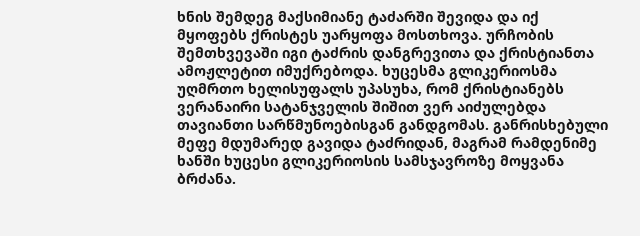ხნის შემდეგ მაქსიმიანე ტაძარში შევიდა და იქ მყოფებს ქრისტეს უარყოფა მოსთხოვა. ურჩობის შემთხვევაში იგი ტაძრის დანგრევითა და ქრისტიანთა ამოჟლეტით იმუქრებოდა. ხუცესმა გლიკერიოსმა უღმრთო ხელისუფალს უპასუხა, რომ ქრისტიანებს ვერანაირი სატანჯველის შიშით ვერ აიძულებდა თავიანთი სარწმუნოებისგან განდგომას. განრისხებული მეფე მდუმარედ გავიდა ტაძრიდან, მაგრამ რამდენიმე ხანში ხუცესი გლიკერიოსის სამსჯავროზე მოყვანა ბრძანა.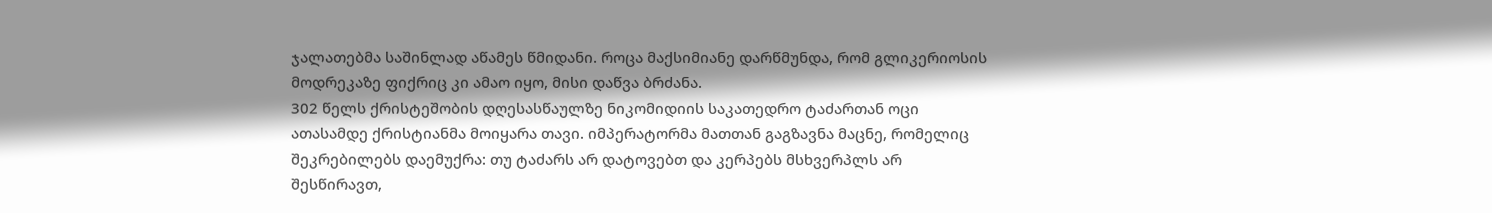ჯალათებმა საშინლად აწამეს წმიდანი. როცა მაქსიმიანე დარწმუნდა, რომ გლიკერიოსის მოდრეკაზე ფიქრიც კი ამაო იყო, მისი დაწვა ბრძანა.
302 წელს ქრისტეშობის დღესასწაულზე ნიკომიდიის საკათედრო ტაძართან ოცი ათასამდე ქრისტიანმა მოიყარა თავი. იმპერატორმა მათთან გაგზავნა მაცნე, რომელიც შეკრებილებს დაემუქრა: თუ ტაძარს არ დატოვებთ და კერპებს მსხვერპლს არ შესწირავთ,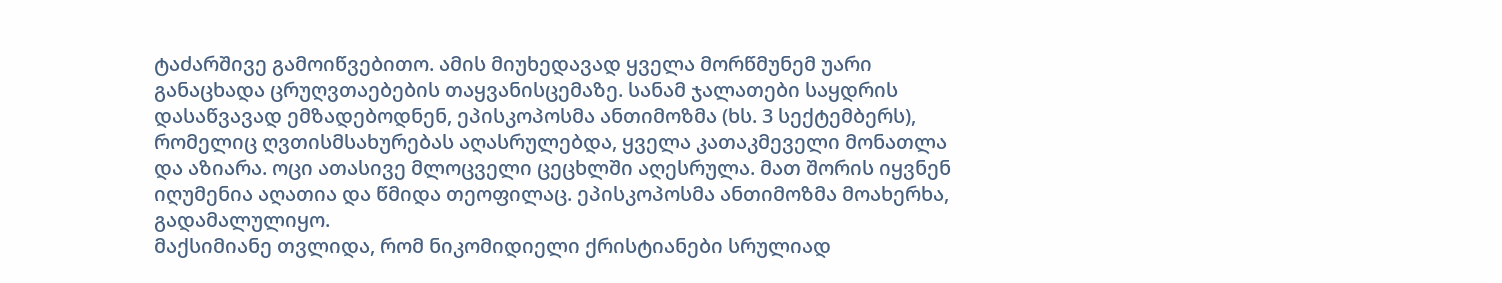ტაძარშივე გამოიწვებითო. ამის მიუხედავად ყველა მორწმუნემ უარი განაცხადა ცრუღვთაებების თაყვანისცემაზე. სანამ ჯალათები საყდრის დასაწვავად ემზადებოდნენ, ეპისკოპოსმა ანთიმოზმა (ხს. 3 სექტემბერს), რომელიც ღვთისმსახურებას აღასრულებდა, ყველა კათაკმეველი მონათლა და აზიარა. ოცი ათასივე მლოცველი ცეცხლში აღესრულა. მათ შორის იყვნენ იღუმენია აღათია და წმიდა თეოფილაც. ეპისკოპოსმა ანთიმოზმა მოახერხა, გადამალულიყო.
მაქსიმიანე თვლიდა, რომ ნიკომიდიელი ქრისტიანები სრულიად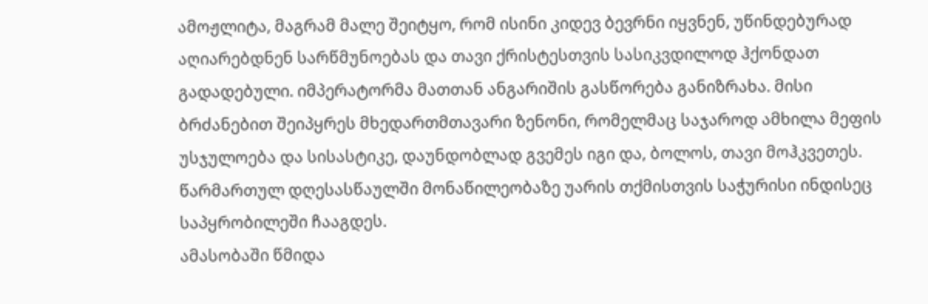ამოჟლიტა, მაგრამ მალე შეიტყო, რომ ისინი კიდევ ბევრნი იყვნენ, უწინდებურად აღიარებდნენ სარწმუნოებას და თავი ქრისტესთვის სასიკვდილოდ ჰქონდათ გადადებული. იმპერატორმა მათთან ანგარიშის გასწორება განიზრახა. მისი ბრძანებით შეიპყრეს მხედართმთავარი ზენონი, რომელმაც საჯაროდ ამხილა მეფის უსჯულოება და სისასტიკე, დაუნდობლად გვემეს იგი და, ბოლოს, თავი მოჰკვეთეს. წარმართულ დღესასწაულში მონაწილეობაზე უარის თქმისთვის საჭურისი ინდისეც საპყრობილეში ჩააგდეს.
ამასობაში წმიდა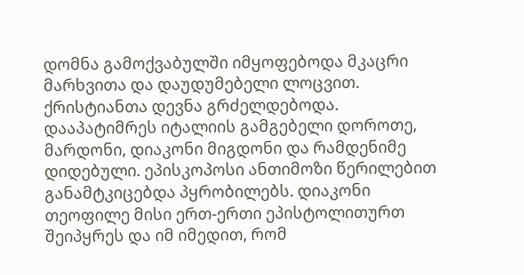დომნა გამოქვაბულში იმყოფებოდა მკაცრი მარხვითა და დაუდუმებელი ლოცვით. ქრისტიანთა დევნა გრძელდებოდა. დააპატიმრეს იტალიის გამგებელი დოროთე, მარდონი, დიაკონი მიგდონი და რამდენიმე დიდებული. ეპისკოპოსი ანთიმოზი წერილებით განამტკიცებდა პყრობილებს. დიაკონი თეოფილე მისი ერთ-ერთი ეპისტოლითურთ შეიპყრეს და იმ იმედით, რომ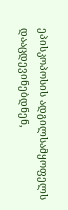ეპისკოპოსის ადგილსამყოფელს დააცდევინებდნენ,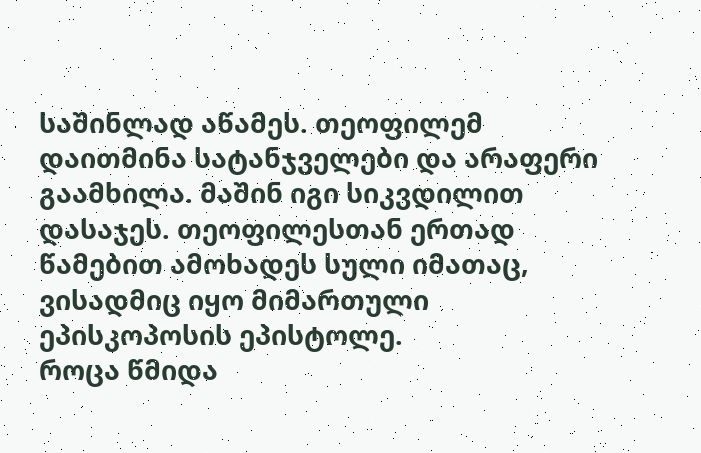საშინლად აწამეს. თეოფილემ დაითმინა სატანჯველები და არაფერი გაამხილა. მაშინ იგი სიკვდილით დასაჯეს. თეოფილესთან ერთად წამებით ამოხადეს სული იმათაც, ვისადმიც იყო მიმართული ეპისკოპოსის ეპისტოლე.
როცა წმიდა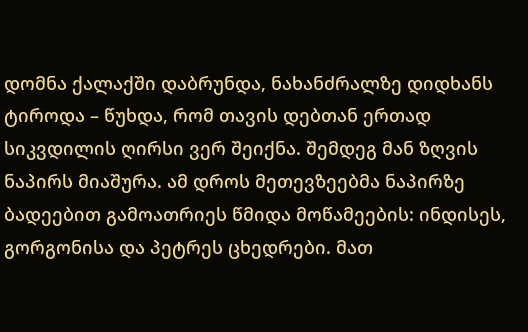დომნა ქალაქში დაბრუნდა, ნახანძრალზე დიდხანს ტიროდა – წუხდა, რომ თავის დებთან ერთად სიკვდილის ღირსი ვერ შეიქნა. შემდეგ მან ზღვის ნაპირს მიაშურა. ამ დროს მეთევზეებმა ნაპირზე ბადეებით გამოათრიეს წმიდა მოწამეების: ინდისეს, გორგონისა და პეტრეს ცხედრები. მათ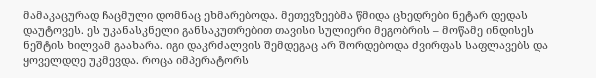მამაკაცურად ჩაცმული დომნაც ეხმარებოდა. მეთევზეებმა წმიდა ცხედრები ნეტარ დედას დაუტოვეს. ეს უკანასკნელი განსაკუთრებით თავისი სულიერი მეგობრის – მოწამე ინდისეს ნეშტის ხილვამ გაახარა. იგი დაკრძალვის შემდეგაც არ შორდებოდა ძვირფას საფლავებს და ყოველდღე უკმევდა. როცა იმპერატორს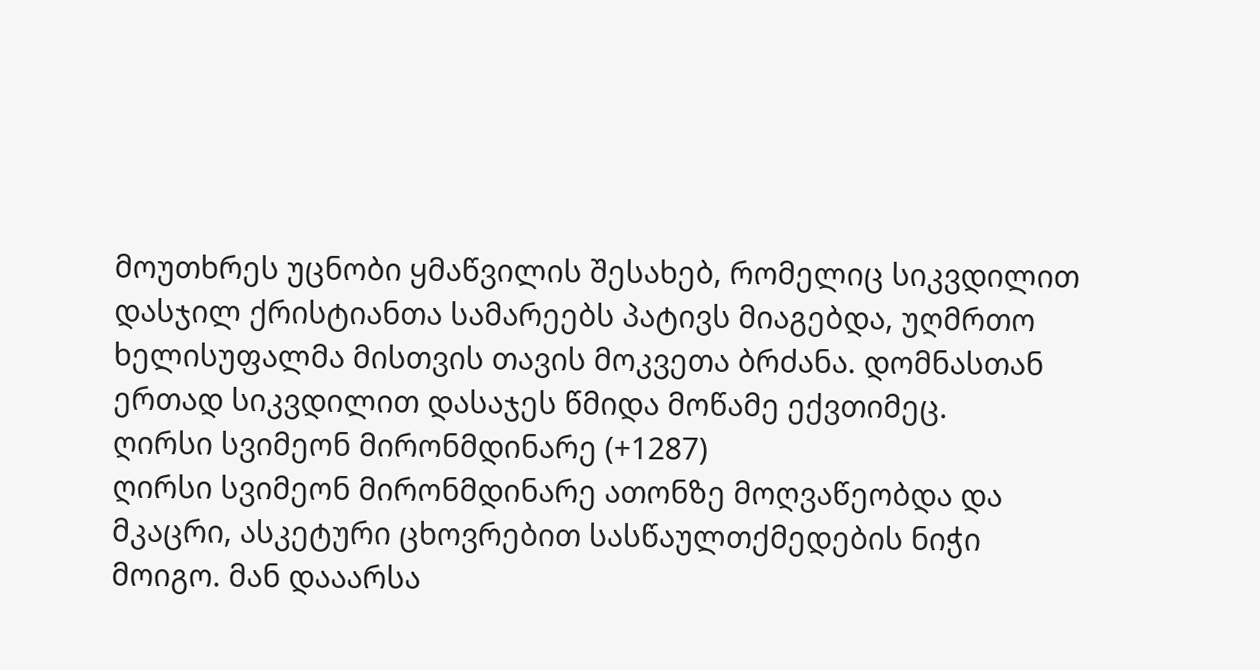მოუთხრეს უცნობი ყმაწვილის შესახებ, რომელიც სიკვდილით დასჯილ ქრისტიანთა სამარეებს პატივს მიაგებდა, უღმრთო ხელისუფალმა მისთვის თავის მოკვეთა ბრძანა. დომნასთან ერთად სიკვდილით დასაჯეს წმიდა მოწამე ექვთიმეც.
ღირსი სვიმეონ მირონმდინარე (+1287)
ღირსი სვიმეონ მირონმდინარე ათონზე მოღვაწეობდა და მკაცრი, ასკეტური ცხოვრებით სასწაულთქმედების ნიჭი მოიგო. მან დააარსა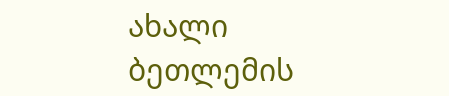ახალი ბეთლემის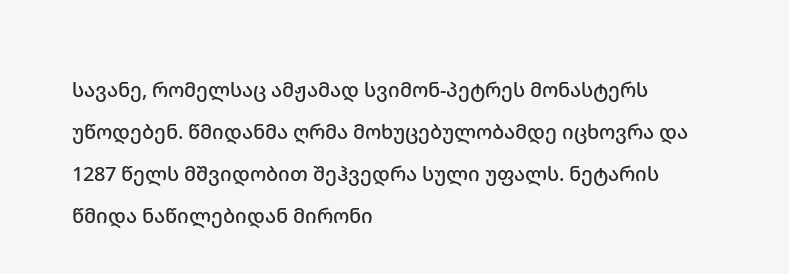სავანე, რომელსაც ამჟამად სვიმონ-პეტრეს მონასტერს უწოდებენ. წმიდანმა ღრმა მოხუცებულობამდე იცხოვრა და 1287 წელს მშვიდობით შეჰვედრა სული უფალს. ნეტარის წმიდა ნაწილებიდან მირონი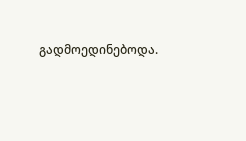გადმოედინებოდა.